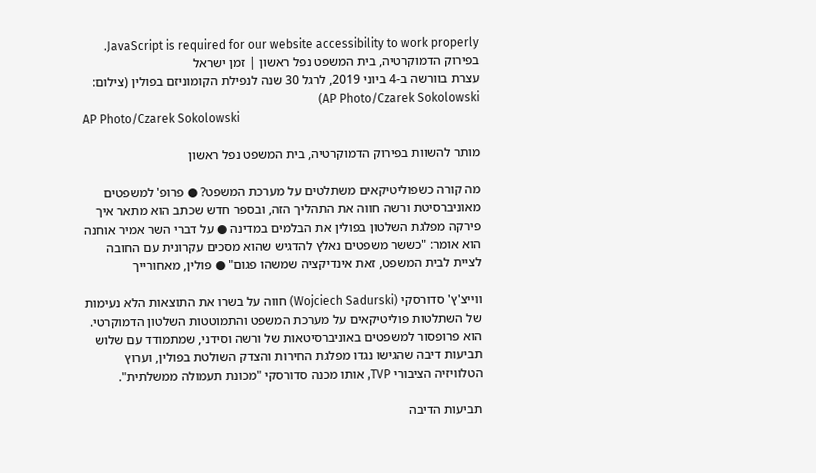JavaScript is required for our website accessibility to work properly. בפירוק הדמוקרטיה, בית המשפט נפל ראשון | זמן ישראל
עצרת בוורשה ב-4 ביוני 2019, לרגל 30 שנה לנפילת הקומוניזם בפולין (צילום: AP Photo/Czarek Sokolowski)
AP Photo/Czarek Sokolowski

מותר להשוות בפירוק הדמוקרטיה, בית המשפט נפל ראשון

מה קורה כשפוליטיקאים משתלטים על מערכת המשפט? ● פרופ' למשפטים מאוניברסיטת ורשה חווה את התהליך הזה, ובספר חדש שכתב הוא מתאר איך פירקה מפלגת השלטון בפולין את הבלמים במדינה ● על דברי השר אמיר אוחנה הוא אומר: "כששר משפטים נאלץ להדגיש שהוא מסכים עקרונית עם החובה לציית לבית המשפט, זאת אינדיקציה שמשהו פגום" ● פולין, מאחורייך

ווייצ'ץ' סדורסקי (Wojciech Sadurski) חווה על בשרו את התוצאות הלא נעימות של השתלטות פוליטיקאים על מערכת המשפט והתמוטטות השלטון הדמוקרטי. הוא פרופסור למשפטים באוניברסיטאות של ורשה וסידני, שמתמודד עם שלוש תביעות דיבה שהגישו נגדו מפלגת החירות והצדק השולטת בפולין, וערוץ הטלוויזיה הציבורי TVP, אותו מכנה סדורסקי "מכונת תעמולה ממשלתית".

תביעות הדיבה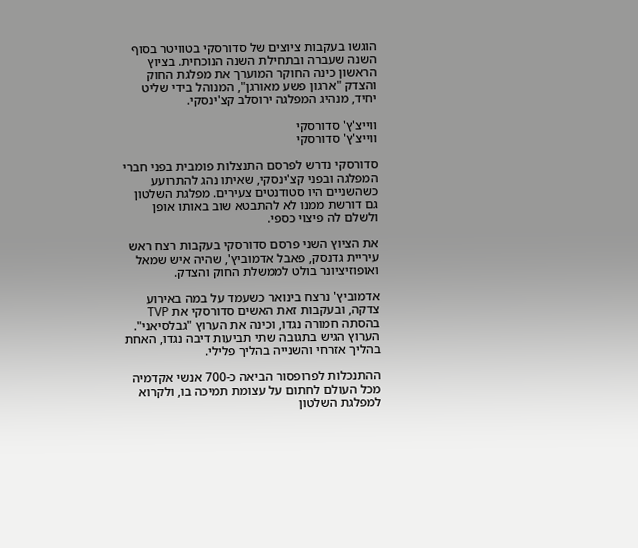הוגשו בעקבות ציוצים של סדורסקי בטוויטר בסוף השנה שעברה ובתחילת השנה הנוכחית. בציוץ הראשון כינה החוקר המוערך את מפלגת החוק והצדק "ארגון פשע מאורגן", המנוהל בידי שליט יחיד, מנהיג המפלגה ירוסלב קצ'ינסקי.

ווייצ'ץ' סדורסקי
ווייצ'ץ' סדורסקי

סדורסקי נדרש לפרסם התנצלות פומבית בפני חברי המפלגה ובפני קצ'ינסקי, שאיתו נהג להתרועע כשהשניים היו סטודנטים צעירים. מפלגת השלטון גם דורשת ממנו לא להתבטא שוב באותו אופן ולשלם לה פיצוי כספי.

את הציוץ השני פרסם סדורסקי בעקבות רצח ראש עיריית גדנסק, פאבל אדמוביץ', שהיה איש שמאל ואופוזיציונר בולט לממשלת החוק והצדק.

אדמוביץ' נרצח בינואר כשעמד על במה באירוע צדקה, ובעקבות זאת האשים סדורסקי את TVP בהסתה חמורה נגדו, וכינה את הערוץ "גבלסיאני". הערוץ הגיש בתגובה שתי תביעות דיבה נגדו, האחת בהליך אזרחי והשנייה בהליך פלילי.

ההתנכלות לפרופסור הביאה כ-700 אנשי אקדמיה מכל העולם לחתום על עצומת תמיכה בו, ולקרוא למפלגת השלטון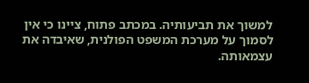למשוך את תביעותיה. במכתב פתוח, ציינו כי אין לסמוך על מערכת המשפט הפולנית, שאיבדה את עצמאותה.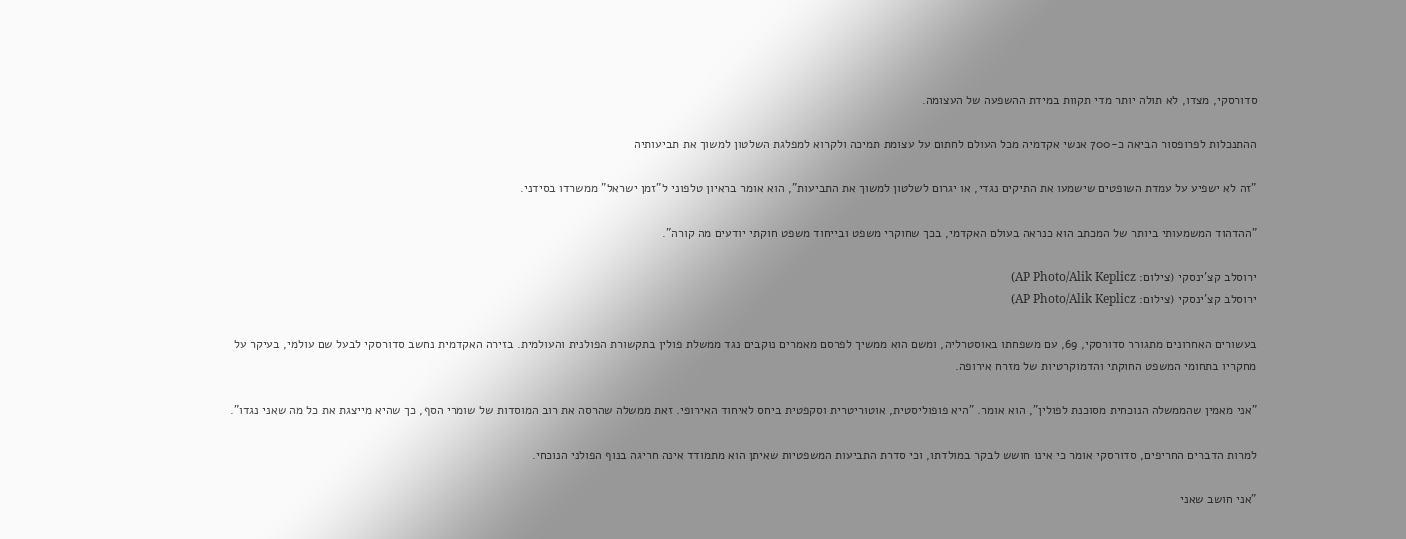סדורסקי, מצדו, לא תולה יותר מדי תקוות במידת ההשפעה של העצומה.

ההתנכלות לפרופסור הביאה כ-700 אנשי אקדמיה מכל העולם לחתום על עצומת תמיכה ולקרוא למפלגת השלטון למשוך את תביעותיה

"זה לא ישפיע על עמדת השופטים שישמעו את התיקים נגדי, או יגרום לשלטון למשוך את התביעות", הוא אומר בראיון טלפוני ל"זמן ישראל" ממשרדו בסידני.

"ההדהוד המשמעותי ביותר של המכתב הוא כנראה בעולם האקדמי, בכך שחוקרי משפט ובייחוד משפט חוקתי יודעים מה קורה".

ירוסלב קצ'ינסקי (צילום: AP Photo/Alik Keplicz)
ירוסלב קצ'ינסקי (צילום: AP Photo/Alik Keplicz)

בעשורים האחרונים מתגורר סדורסקי, 69, עם משפחתו באוסטרליה, ומשם הוא ממשיך לפרסם מאמרים נוקבים נגד ממשלת פולין בתקשורת הפולנית והעולמית. בזירה האקדמית נחשב סדורסקי לבעל שם עולמי, בעיקר על מחקריו בתחומי המשפט החוקתי והדמוקרטיות של מזרח אירופה.

"אני מאמין שהממשלה הנוכחית מסוכנת לפולין", הוא אומר. "היא פופוליסטית, אוטוריטרית וסקפטית ביחס לאיחוד האירופי. זאת ממשלה שהרסה את רוב המוסדות של שומרי הסף, כך שהיא מייצגת את כל מה שאני נגדו".

למרות הדברים החריפים, סדורסקי אומר כי אינו חושש לבקר במולדתו, וכי סדרת התביעות המשפטיות שאיתן הוא מתמודד אינה חריגה בנוף הפולני הנוכחי.

"אני חושב שאני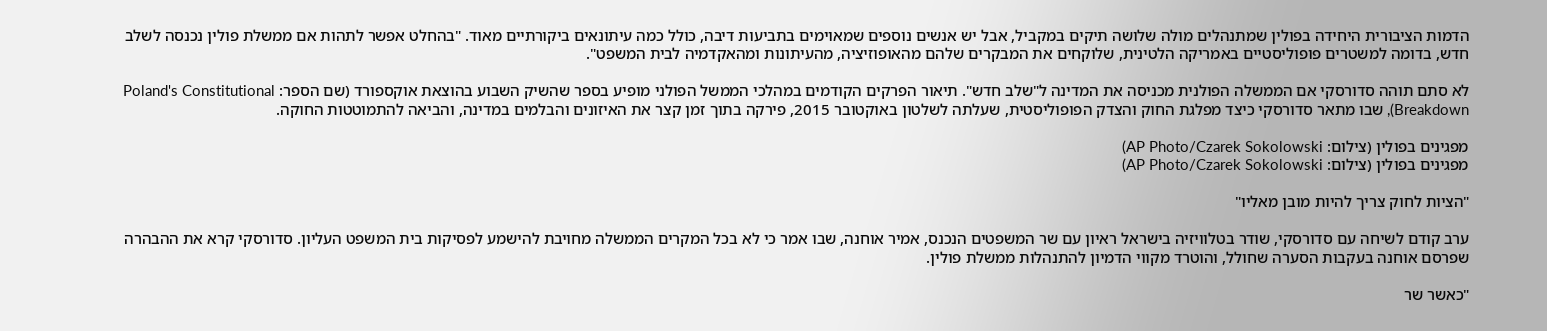הדמות הציבורית היחידה בפולין שמתנהלים מולה שלושה תיקים במקביל, אבל יש אנשים נוספים שמאוימים בתביעות דיבה, כולל כמה עיתונאים ביקורתיים מאוד. "בהחלט אפשר לתהות אם ממשלת פולין נכנסה לשלב חדש, בדומה למשטרים פופוליסטיים באמריקה הלטינית, שלוקחים את המבקרים שלהם מהאופוזיציה, מהעיתונות ומהאקדמיה לבית המשפט".

לא סתם תוהה סדורסקי אם הממשלה הפולנית מכניסה את המדינה ל"שלב חדש". תיאור הפרקים הקודמים במהלכי הממשל הפולני מופיע בספר שהשיק השבוע בהוצאת אוקספורד (שם הספר: Poland's Constitutional Breakdown), שבו מתאר סדורסקי כיצד מפלגת החוק והצדק הפופוליסטית, שעלתה לשלטון באוקטובר 2015, פירקה בתוך זמן קצר את האיזונים והבלמים במדינה, והביאה להתמוטטות החוקה.

מפגינים בפולין (צילום: AP Photo/Czarek Sokolowski)
מפגינים בפולין (צילום: AP Photo/Czarek Sokolowski)

"הציות לחוק צריך להיות מובן מאליו"

ערב קודם לשיחה עם סדורסקי, שודר בטלוויזיה בישראל ראיון עם שר המשפטים הנכנס, אמיר אוחנה, שבו אמר כי לא בכל המקרים הממשלה מחויבת להישמע לפסיקות בית המשפט העליון. סדורסקי קרא את ההבהרה שפרסם אוחנה בעקבות הסערה שחולל, והוטרד מקווי הדמיון להתנהלות ממשלת פולין.

"כאשר שר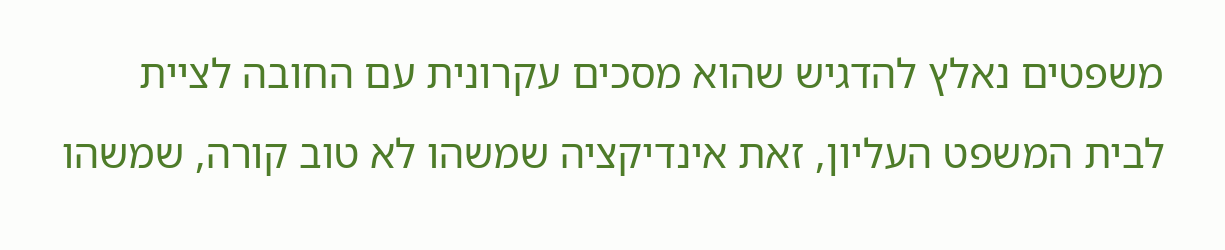משפטים נאלץ להדגיש שהוא מסכים עקרונית עם החובה לציית לבית המשפט העליון, זאת אינדיקציה שמשהו לא טוב קורה, שמשהו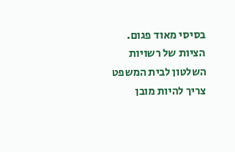בסיסי מאוד פגום. הציות של רשויות השלטון לבית המשפט צריך להיות מובן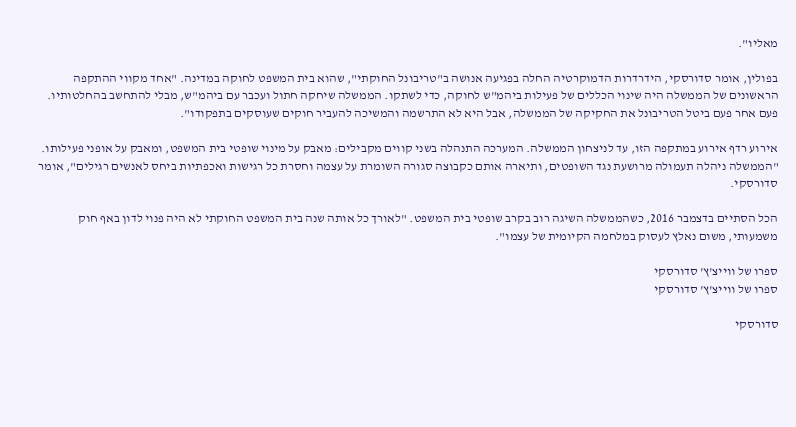מאליו".

בפולין, אומר סדורסקי, הידרדרות הדמוקרטיה החלה בפגיעה אנושה ב"טריבונל החוקתי", שהוא בית המשפט לחוקה במדינה. "אחד מקווי ההתקפה הראשונים של הממשלה היה שינוי הכללים של פעילות ביהמ"ש לחוקה, כדי לשתקו. הממשלה שיחקה חתול ועכבר עם ביהמ"ש, מבלי להתחשב בהחלטותיו. פעם אחר פעם ביטל הטריבונל את החקיקה של הממשלה, אבל היא לא התרשמה והמשיכה להעביר חוקים שעוסקים בתפקודו".

אירוע רדף אירוע במתקפה הזו, עד לניצחון הממשלה. המערכה התנהלה בשני קווים מקבילים: מאבק על מינוי שופטי בית המשפט, ומאבק על אופני פעילותו. "הממשלה ניהלה תעמולה מרושעת נגד השופטים, ותיארה אותם כקבוצה סגורה השומרת על עצמה וחסרת כל רגישות ואכפתיות ביחס לאנשים רגילים", אומר סדורסקי.

הכל הסתיים בדצמבר 2016, כשהממשלה השיגה רוב בקרב שופטי בית המשפט. "לאורך כל אותה שנה בית המשפט החוקתי לא היה פנוי לדון באף חוק משמעותי, משום נאלץ לעסוק במלחמה הקיומית של עצמו".

ספרו של ווייצ'ץ' סדורסקי
ספרו של ווייצ'ץ' סדורסקי

סדורסקי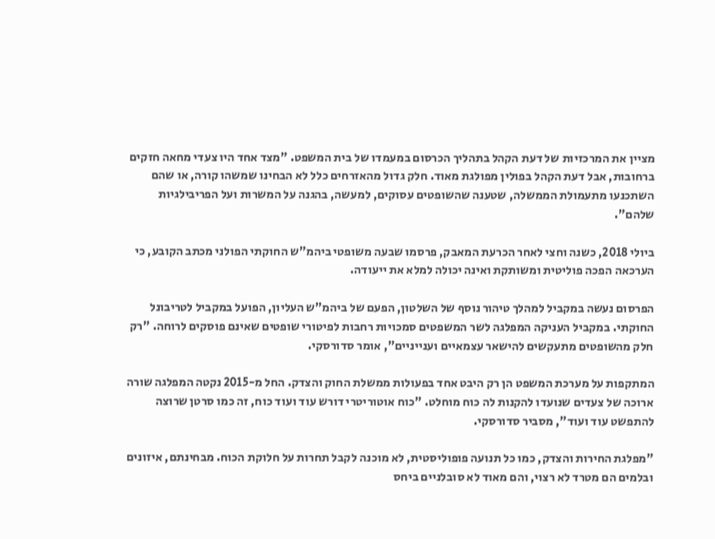מציין את המרכזיות של דעת הקהל בתהליך הכרסום במעמדו של בית המשפט. "מצד אחד היו צעדי מחאה חזקים ברחובות, אבל דעת הקהל בפולין מפולגת מאוד. חלק גדול מהאזרחים כלל לא הבחינו שמשהו קורה, או שהם השתכנעו מתעמולת הממשלה, שטענה שהשופטים עסוקים, למעשה, בהגנה על המשרות ועל הפריבילגיות שלהם".

ביולי 2018, כשנה וחצי לאחר הכרעת המאבק, פרסמו שבעה משופטי ביהמ"ש החוקתי הפולני מכתב הקובע, כי הערכאה הפכה פוליטית ומשותקת ואינה יכולה למלא את ייעודה.

הפרסום נעשה במקביל למהלך טיהור נוסף של השלטון, הפעם של ביהמ"ש העליון, הפועל במקביל לטריבונל החוקתי. במקביל העניקה המפלגה לשר המשפטים סמכויות רחבות לפיטורי שופטים שאינם פוסקים לרוחה. "רק חלק מהשופטים מתעקשים להישאר עצמאיים וענייניים", אומר סדורסקי.

המתקפות על מערכת המשפט הן רק היבט אחד בפעולות ממשלת החוק והצדק. החל מ-2015 נקטה המפלגה שורה ארוכה של צעדים שנועדו להקנות לה כוח מוחלט. "כוח אוטוריטרי דורש עוד ועוד כוח, זה כמו סרטן שרוצה להתפשט עוד ועוד", מסביר סדורסקי.

"מפלגת החירות והצדק, כמו כל תנועה פופוליסטית, לא מוכנה לקבל תחרות על חלוקת הכוח. מבחינתם, איזונים ובלמים הם מטרד לא רצוי, והם מאוד לא סובלניים ביחס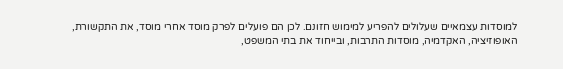למוסדות עצמאיים שעלולים להפריע למימוש חזונם. לכן הם פועלים לפרק מוסד אחרי מוסד, את התקשורת, האופוזיציה, האקדמיה, מוסדות התרבות, ובייחוד את בתי המשפט,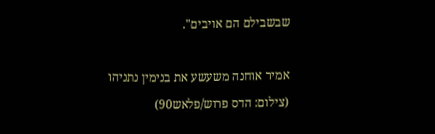שבשבילם הם אויבים".

אמיר אוחנה משעשע את בנימין נתניהו (צילום: הדס פרוש/פלאש90)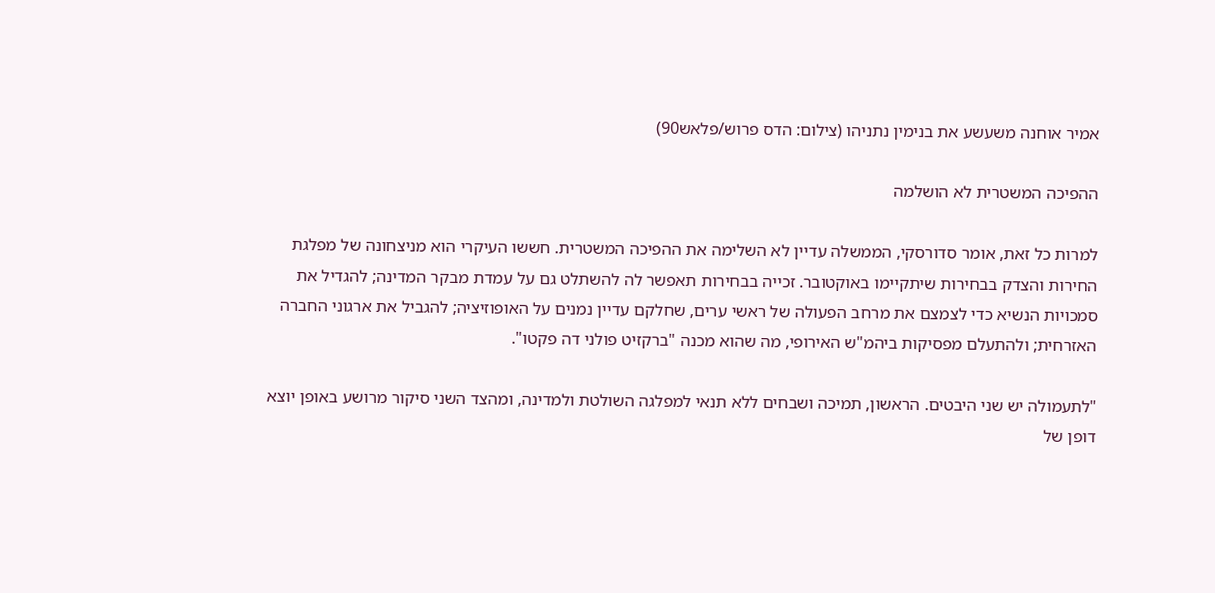אמיר אוחנה משעשע את בנימין נתניהו (צילום: הדס פרוש/פלאש90)

ההפיכה המשטרית לא הושלמה

למרות כל זאת, אומר סדורסקי, הממשלה עדיין לא השלימה את ההפיכה המשטרית. חששו העיקרי הוא מניצחונה של מפלגת החירות והצדק בבחירות שיתקיימו באוקטובר. זכייה בבחירות תאפשר לה להשתלט גם על עמדת מבקר המדינה; להגדיל את סמכויות הנשיא כדי לצמצם את מרחב הפעולה של ראשי ערים, שחלקם עדיין נמנים על האופוזיציה; להגביל את ארגוני החברה האזרחית; ולהתעלם מפסיקות ביהמ"ש האירופי, מה שהוא מכנה "ברקזיט פולני דה פקטו".

"לתעמולה יש שני היבטים. הראשון, תמיכה ושבחים ללא תנאי למפלגה השולטת ולמדינה, ומהצד השני סיקור מרושע באופן יוצא דופן של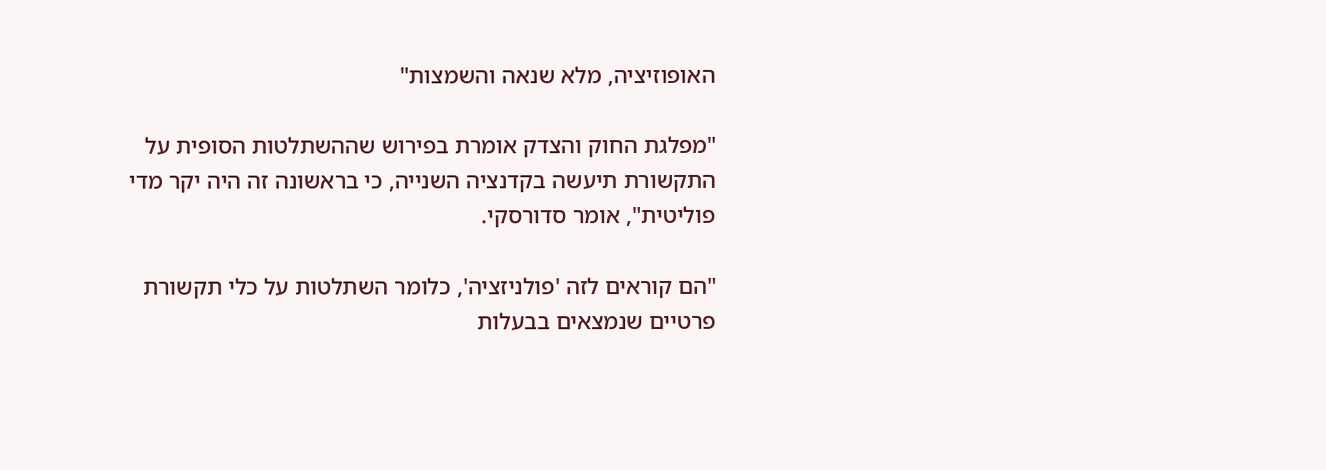האופוזיציה, מלא שנאה והשמצות"

"מפלגת החוק והצדק אומרת בפירוש שההשתלטות הסופית על התקשורת תיעשה בקדנציה השנייה, כי בראשונה זה היה יקר מדי פוליטית", אומר סדורסקי.

"הם קוראים לזה 'פולניזציה', כלומר השתלטות על כלי תקשורת פרטיים שנמצאים בבעלות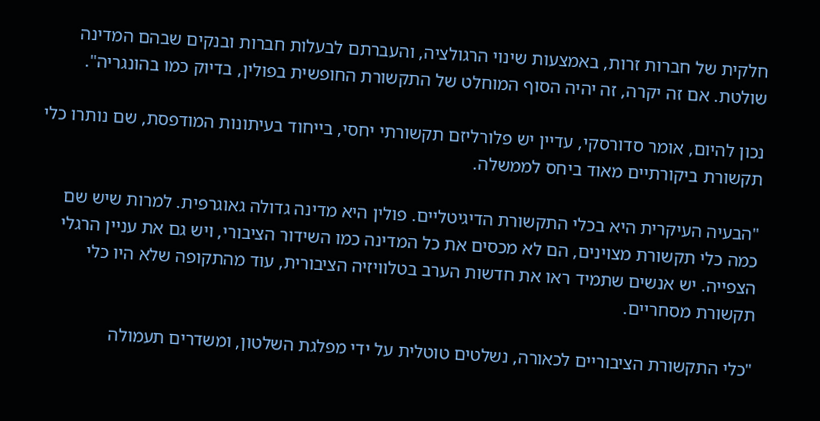חלקית של חברות זרות, באמצעות שינוי הרגולציה, והעברתם לבעלות חברות ובנקים שבהם המדינה שולטת. אם זה יקרה, זה יהיה הסוף המוחלט של התקשורת החופשית בפולין, בדיוק כמו בהונגריה".

נכון להיום, אומר סדורסקי, עדיין יש פלורליזם תקשורתי יחסי, בייחוד בעיתונות המודפסת, שם נותרו כלי תקשורת ביקורתיים מאוד ביחס לממשלה.

"הבעיה העיקרית היא בכלי התקשורת הדיגיטליים. פולין היא מדינה גדולה גאוגרפית. למרות שיש שם כמה כלי תקשורת מצוינים, הם לא מכסים את כל המדינה כמו השידור הציבורי, ויש גם את עניין הרגלי הצפייה. יש אנשים שתמיד ראו את חדשות הערב בטלוויזיה הציבורית, עוד מהתקופה שלא היו כלי תקשורת מסחריים.

"כלי התקשורת הציבוריים לכאורה, נשלטים טוטלית על ידי מפלגת השלטון, ומשדרים תעמולה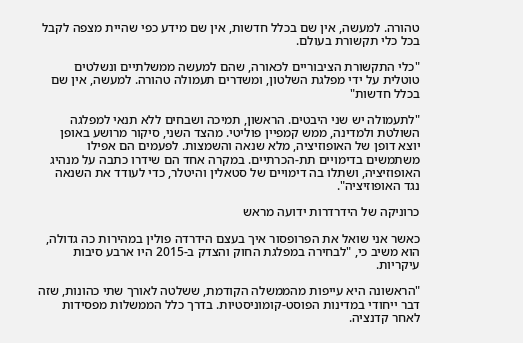טהורה. למעשה, אין שם בכלל חדשות, אין שם מידע כפי שהיית מצפה לקבל בכל כלי תקשורת בעולם.

"כלי התקשורת הציבוריים לכאורה, שהם למעשה ממשלתיים ונשלטים טוטלית על ידי מפלגת השלטון, ומשדרים תעמולה טהורה. למעשה, אין שם בכלל חדשות"

"לתעמולה יש שני היבטים. הראשון, תמיכה ושבחים ללא תנאי למפלגה השולטת ולמדינה, ממש קמפיין פוליטי. מהצד השני, סיקור מרושע באופן יוצא דופן של האופוזיציה, מלא שנאה והשמצות. לפעמים הם אפילו משתמשים בדימויים תת-הכרתיים. במקרה אחד הם שידרו כתבה על מנהיג האופוזיציה, ושתלו בה דימויים של סטאלין והיטלר, כדי לעודד את השנאה נגד האופוזיציה".

כרוניקה של הידרדרות ידועה מראש

כאשר אני שואל את הפרופסור איך בעצם הידרדה פולין במהירות כה גדולה, הוא משיב כי, "לבחירה במפלגת החוק והצדק ב-2015 היו ארבע סיבות עיקריות.

"הראשונה היא עייפות מהממשלה הקודמת, ששלטה לאורך שתי כהונות, שזה דבר ייחודי במדינות הפוסט-קומוניסטיות. בדרך כלל הממשלות מפסידות לאחר קדנציה.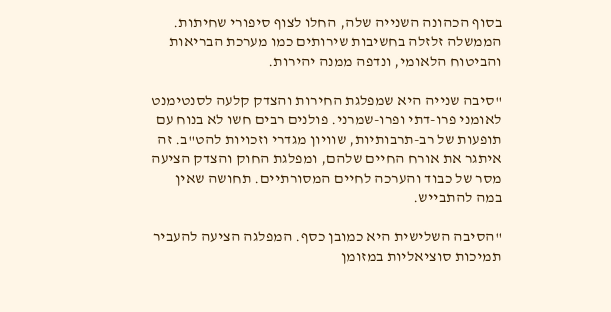בסוף הכהונה השנייה שלה, החלו לצוף סיפורי שחיתות. הממשלה זלזלה בחשיבות שירותים כמו מערכת הבריאות והביטוח הלאומי, ונדפה ממנה יהירות.

"סיבה שנייה היא שמפלגת החירות והצדק קלעה לסנטימנט לאומני פרו-דתי ופרו-שמרני. פולנים רבים חשו לא בנוח עם תופעות של רב-תרבותיות, שוויון מגדרי וזכויות להט"ב. זה איתגר את אורח החיים שלהם, ומפלגת החוק והצדק הציעה מסר של כבוד והערכה לחיים המסורתיים. תחושה שאין במה להתבייש.

"הסיבה השלישית היא כמובן כסף. המפלגה הציעה להעביר תמיכות סוציאליות במזומן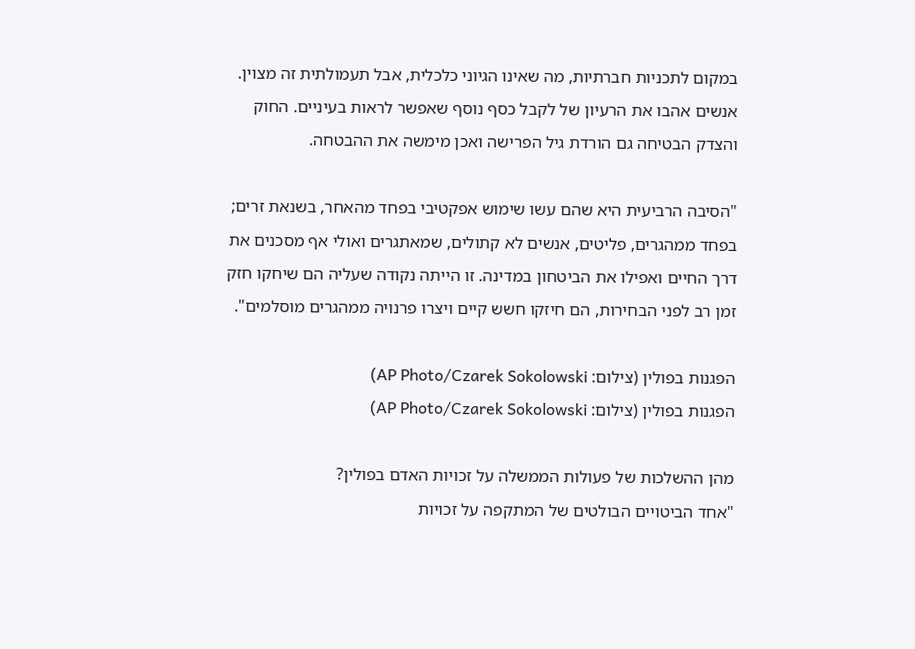במקום לתכניות חברתיות, מה שאינו הגיוני כלכלית, אבל תעמולתית זה מצוין. אנשים אהבו את הרעיון של לקבל כסף נוסף שאפשר לראות בעיניים. החוק והצדק הבטיחה גם הורדת גיל הפרישה ואכן מימשה את ההבטחה.

"הסיבה הרביעית היא שהם עשו שימוש אפקטיבי בפחד מהאחר, בשנאת זרים; בפחד ממהגרים, פליטים, אנשים לא קתולים, שמאתגרים ואולי אף מסכנים את דרך החיים ואפילו את הביטחון במדינה. זו הייתה נקודה שעליה הם שיחקו חזק זמן רב לפני הבחירות, הם חיזקו חשש קיים ויצרו פרנויה ממהגרים מוסלמים".

הפגנות בפולין (צילום: AP Photo/Czarek Sokolowski)
הפגנות בפולין (צילום: AP Photo/Czarek Sokolowski)

מהן ההשלכות של פעולות הממשלה על זכויות האדם בפולין?
"אחד הביטויים הבולטים של המתקפה על זכויות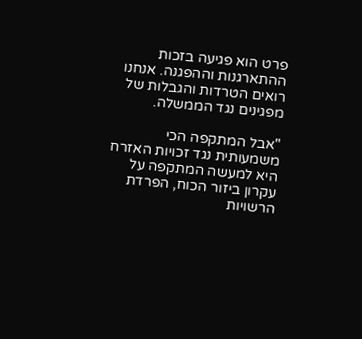פרט הוא פגיעה בזכות ההתארגנות וההפגנה. אנחנו רואים הטרדות והגבלות של מפגינים נגד הממשלה.

"אבל המתקפה הכי משמעותית נגד זכויות האזרח היא למעשה המתקפה על עקרון ביזור הכוח, הפרדת הרשויות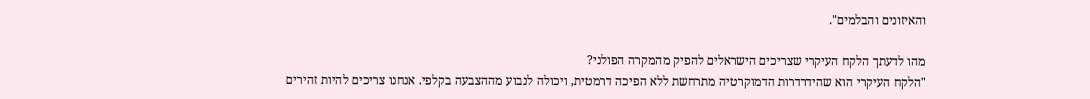והאיזונים והבלמים".

מהו לדעתך הלקח העיקרי שצריכים הישראלים להפיק מהמקרה הפולני?
"הלקח העיקרי הוא שהידרדרות הדמוקרטיה מתרחשת ללא הפיכה דרמטית, ויכולה לנבוע מההצבעה בקלפי. אנחנו צריכים להיות זהירים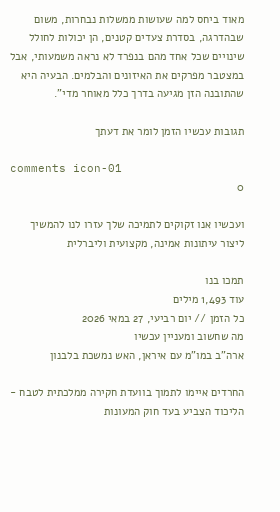מאוד ביחס למה שעושות ממשלות נבחרות, משום שבהדרגה, בסדרת צעדים קטנים, הן יכולות לחולל שינויים שכל אחד מהם בנפרד לא נראה משמעותי, אבל במצטבר מפרקים את האיזונים והבלמים. הבעיה היא שהתובנה הזן מגיעה בדרך כלל מאוחר מדי".

תגובות עכשיו הזמן לומר את דעתך

comments icon-01
0

ועכשיו אנו זקוקים לתמיכה שלך עזרו לנו להמשיך ליצור עיתונות אמינה, מקצועית וליברלית

תמכו בנו
עוד 1,493 מילים
כל הזמן // יום רביעי, 27 במאי 2026
מה שחשוב ומעניין עכשיו
ארה"ב במו"מ עם איראן, האש נמשכת בלבנון

החרדים איימו לתמוך בוועדת חקירה ממלכתית לטבח - הליכוד הצביע בעד חוק המעונות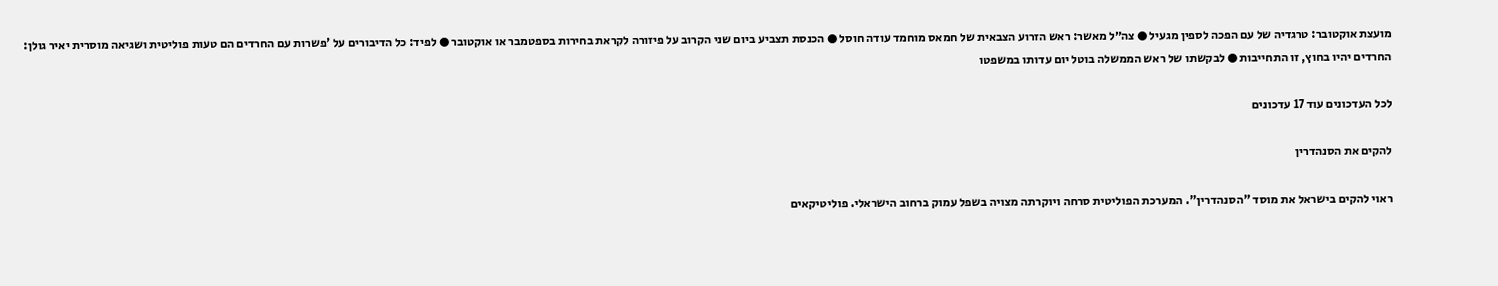מועצת אוקטובר: טרגדיה של עם הפכה לספין מגעיל ● צה״ל מאשר: ראש הזרוע הצבאית של חמאס מוחמד עודה חוסל ● הכנסת תצביע ביום שני הקרוב על פיזורה לקראת בחירות בספטמבר או אוקטובר ● לפיד: כל הדיבורים על 'פשרות עם החרדים הם טעות פוליטית ושגיאה מוסרית יאיר גולן: החרדים יהיו בחוץ, זו התחייבות ● לבקשתו של ראש הממשלה בוטל יום עדותו במשפטו

לכל העדכונים עוד 17 עדכונים

להקים את הסנהדרין

ראוי להקים בישראל את מוסד "הסנהדרין". המערכת הפוליטית סרחה ויוקרתה מצויה בשפל עמוק ברחוב הישראלי. פוליטיקאים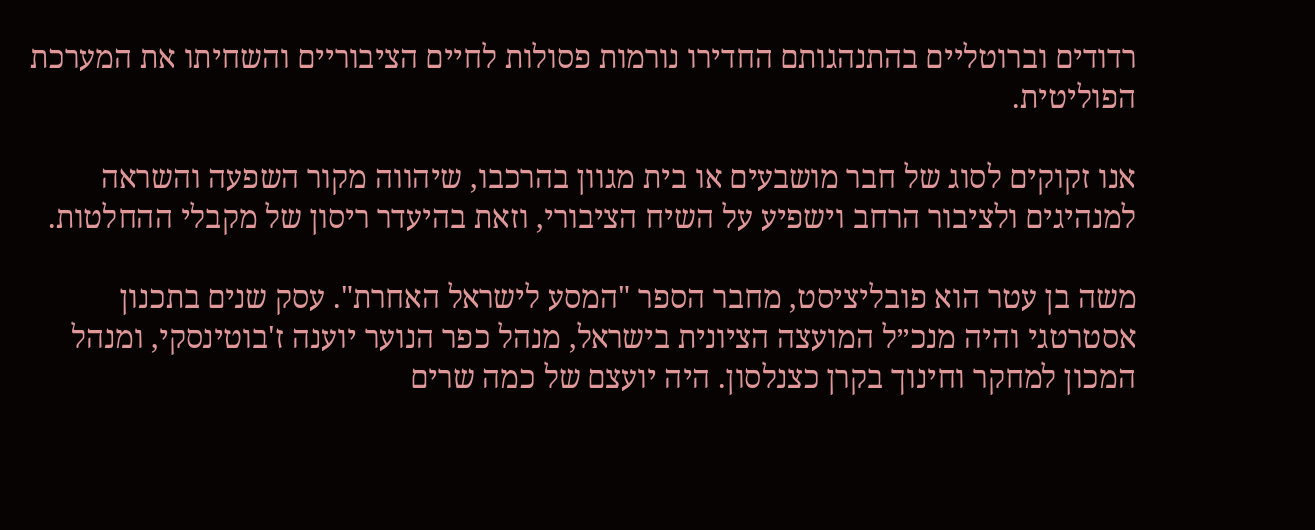רדודים וברוטליים בהתנהגותם החדירו נורמות פסולות לחיים הציבוריים והשחיתו את המערכת הפוליטית.

אנו זקוקים לסוג של חבר מושבעים או בית מגוון בהרכבו, שיהווה מקור השפעה והשראה למנהיגים ולציבור הרחב וישפיע על השיח הציבורי, וזאת בהיעדר ריסון של מקבלי ההחלטות.

משה בן עטר הוא פובליציסט, מחבר הספר "המסע לישראל האחרת". עסק שנים בתכנון אסטרטגי והיה מנכ״ל המועצה הציונית בישראל, מנהל כפר הנוער יוענה ז'בוטינסקי, ומנהל המכון למחקר וחינוך בקרן כצנלסון. היה יועצם של כמה שרים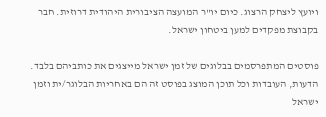ויועץ ליצחק הרצוג. כיום יו"ר המועצה הציבורית היהודית דרוזית. חבר בקבוצת מפקדים למען ביטחון ישראל.

פוסטים המתפרסמים בבלוגים של זמן ישראל מייצגים את כותביהם בלבד. הדעות, העובדות וכל תוכן המוצג בפוסט זה הם באחריות הבלוגר/ית וזמן ישראל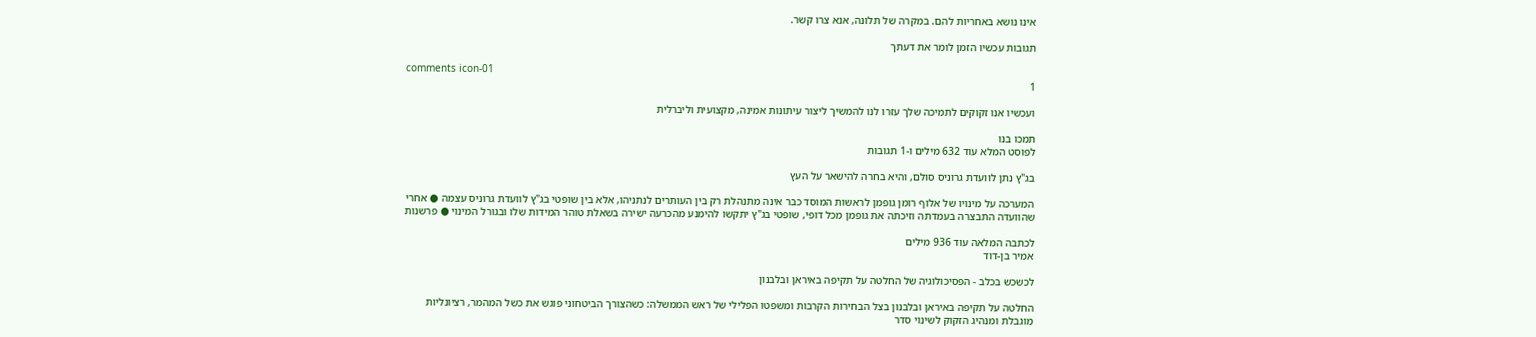אינו נושא באחריות להם. במקרה של תלונה, אנא צרו קשר.

תגובות עכשיו הזמן לומר את דעתך

comments icon-01
1

ועכשיו אנו זקוקים לתמיכה שלך עזרו לנו להמשיך ליצור עיתונות אמינה, מקצועית וליברלית

תמכו בנו
לפוסט המלא עוד 632 מילים ו-1 תגובות

בג"ץ נתן לוועדת גרוניס סולם, והיא בחרה להישאר על העץ

המערכה על מינויו של אלוף רומן גופמן לראשות המוסד כבר אינה מתנהלת רק בין העותרים לנתניהו, אלא בין שופטי בג"ץ לוועדת גרוניס עצמה ● אחרי שהוועדה התבצרה בעמדתה וזיכתה את גופמן מכל דופי, שופטי בג"ץ יתקשו להימנע מהכרעה ישירה בשאלת טוהר המידות שלו ובגורל המינוי ● פרשנות

לכתבה המלאה עוד 936 מילים
אמיר בן-דוד

לכשכש בכלב - הפסיכולוגיה של החלטה על תקיפה באיראן ובלבנון

החלטה על תקיפה באיראן ובלבנון בצל הבחירות הקרבות ומשפטו הפלילי של ראש הממשלה: כשהצורך הביטחוני פוגש את כשל המהמר, רציונליות מוגבלת ומנהיג הזקוק לשינוי סדר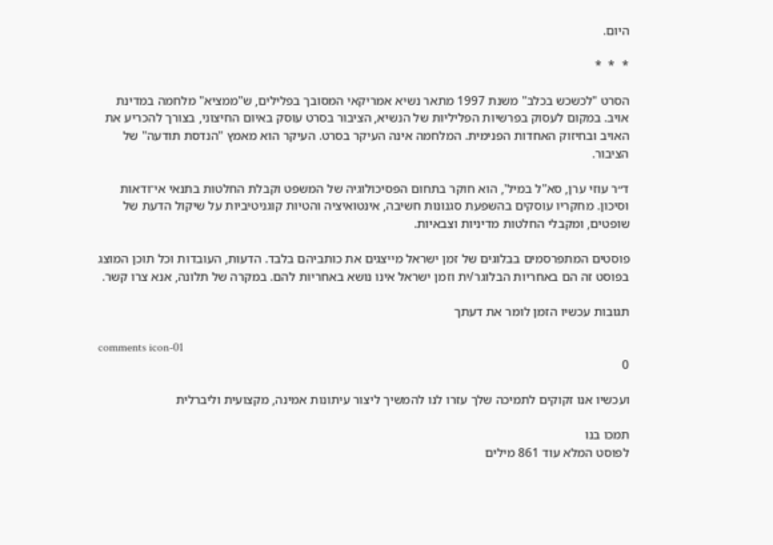היום.

*  *  *

הסרט "לכשכש בכלב" משנת 1997 מתאר נשיא אמריקאי המסובך בפלילים, ש"ממציא" מלחמה במדינת אויב. במקום לעסוק בפרשיות הפליליות של הנשיא, הציבור בסרט עוסק באיום החיצוני, בצורך להכריע את האויב ובחיזוק האחדות הפנימית. המלחמה אינה העיקר בסרט. העיקר הוא מאמץ "הנדסת תודעה" של הציבור.

ד״ר עוזי ערן, סא"ל במיל', הוא חוקר בתחום הפסיכולוגיה של המשפט וקבלת החלטות בתנאי אי־ודאות וסיכון. מחקריו עוסקים בהשפעת סגנונות חשיבה, אינטואיציה והטיות קוגניטיביות על שיקול הדעת של שופטים, ומקבלי החלטות מדיניות וצבאיות.

פוסטים המתפרסמים בבלוגים של זמן ישראל מייצגים את כותביהם בלבד. הדעות, העובדות וכל תוכן המוצג בפוסט זה הם באחריות הבלוגר/ית וזמן ישראל אינו נושא באחריות להם. במקרה של תלונה, אנא צרו קשר.

תגובות עכשיו הזמן לומר את דעתך

comments icon-01
0

ועכשיו אנו זקוקים לתמיכה שלך עזרו לנו להמשיך ליצור עיתונות אמינה, מקצועית וליברלית

תמכו בנו
לפוסט המלא עוד 861 מילים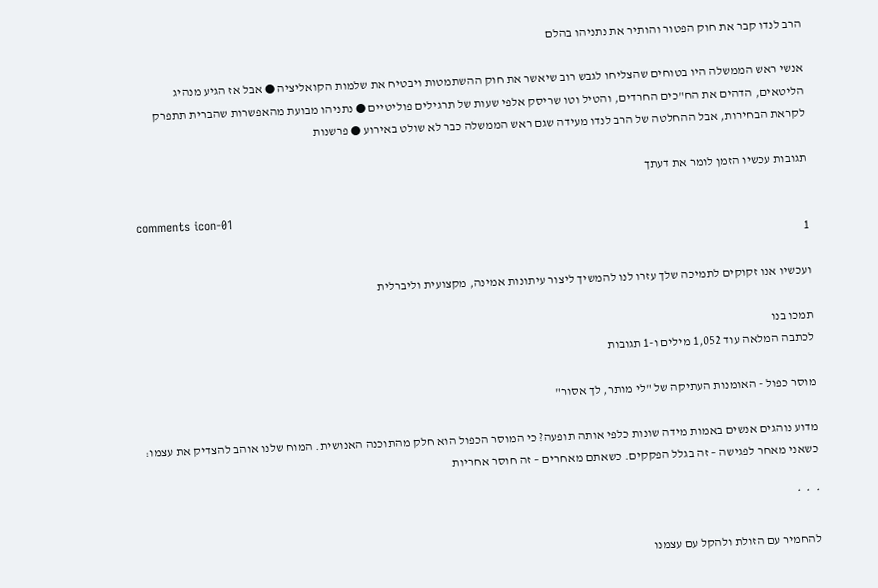הרב לנדו קבר את חוק הפטור והותיר את נתניהו בהלם

אנשי ראש הממשלה היו בטוחים שהצליחו לגבש רוב שיאשר את חוק ההשתמטות ויבטיח את שלמות הקואליציה ● אבל אז הגיע מנהיג הליטאים, הדהים את הח"כים החרדים, והטיל וטו שריסק אלפי שעות של תרגילים פוליטיים ● נתניהו מבועת מהאפשרות שהברית תתפרק לקראת הבחירות, אבל ההחלטה של הרב לנדו מעידה שגם ראש הממשלה כבר לא שולט באירוע ● פרשנות

תגובות עכשיו הזמן לומר את דעתך

comments icon-01
1

ועכשיו אנו זקוקים לתמיכה שלך עזרו לנו להמשיך ליצור עיתונות אמינה, מקצועית וליברלית

תמכו בנו
לכתבה המלאה עוד 1,052 מילים ו-1 תגובות

מוסר כפול - האומנות העתיקה של "לי מותר, לך אסור"

מדוע נוהגים אנשים באמות מידה שונות כלפי אותה תופעה? כי המוסר הכפול הוא חלק מהתוכנה האנושית. המוח שלנו אוהב להצדיק את עצמו: כשאני מאחר לפגישה – זה בגלל הפקקים. כשאתם מאחרים – זה חוסר אחריות

*  *  *

להחמיר עם הזולת ולהקל עם עצמנו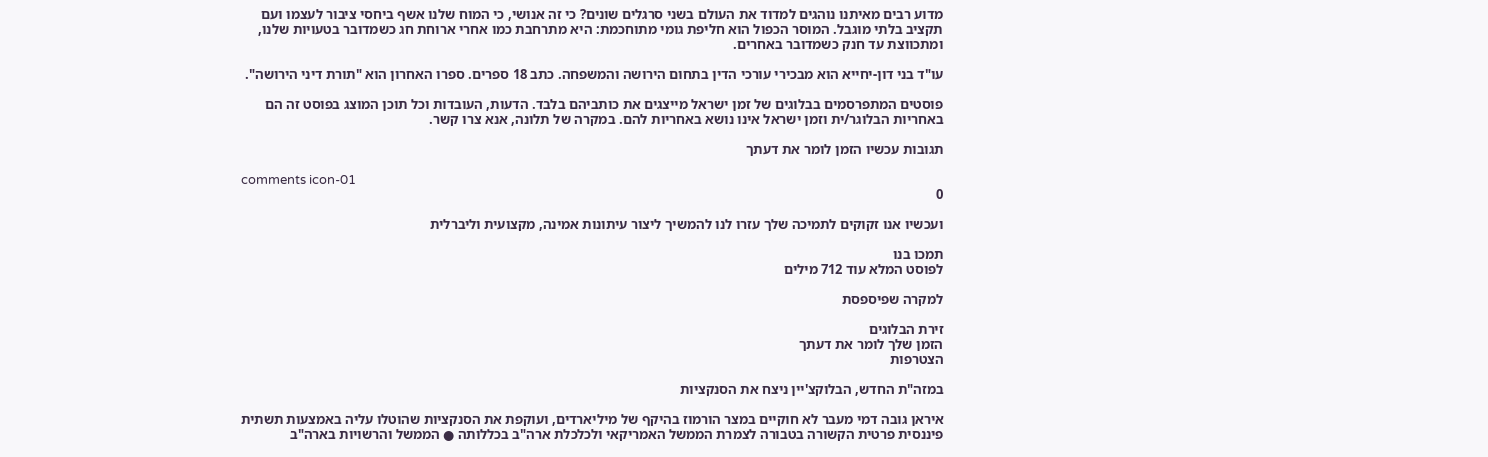מדוע רבים מאיתנו נוהגים למדוד את העולם בשני סרגלים שונים? כי זה אנושי, כי המוח שלנו אשף ביחסי ציבור לעצמו ועם תקציב בלתי מוגבל. המוסר הכפול הוא חליפת גומי מתוחכמת: היא מתרחבת כמו אחרי ארוחת חג כשמדובר בטעויות שלנו, ומתכווצת עד חנק כשמדובר באחרים.

עו"ד בני דון-יחייא הוא מבכירי עורכי הדין בתחום הירושה והמשפחה. כתב 18 ספרים. ספרו האחרון הוא "תורת דיני הירושה".

פוסטים המתפרסמים בבלוגים של זמן ישראל מייצגים את כותביהם בלבד. הדעות, העובדות וכל תוכן המוצג בפוסט זה הם באחריות הבלוגר/ית וזמן ישראל אינו נושא באחריות להם. במקרה של תלונה, אנא צרו קשר.

תגובות עכשיו הזמן לומר את דעתך

comments icon-01
0

ועכשיו אנו זקוקים לתמיכה שלך עזרו לנו להמשיך ליצור עיתונות אמינה, מקצועית וליברלית

תמכו בנו
לפוסט המלא עוד 712 מילים

למקרה שפיספסת

זירת הבלוגים
הזמן שלך לומר את דעתך
הצטרפות

במזה"ת החדש, הבלוקצ'יין ניצח את הסנקציות

איראן גובה דמי מעבר לא חוקיים במצר הורמוז בהיקף של מיליארדים, ועוקפת את הסנקציות שהוטלו עליה באמצעות תשתית פיננסית פרטית הקשורה בטבורה לצמרת הממשל האמריקאי ולכלכלת ארה"ב בכללותה ● הממשל והרשויות בארה"ב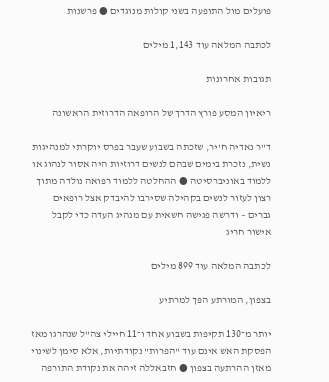פועלים מול התופעה בשני קולות מנוגדים ● פרשנות

לכתבה המלאה עוד 1,143 מילים

תגובות אחרונות

ריאיון המסע פורץ הדרך של הרופאה הדרוזית הראשונה

ד"ר נאדיה ח'יר, שזכתה בשבוע שעבר בפרס יוקרתי למנהיגות נשית, נזכרת בימים שבהם לנשים דרוזיות היה אסור לנהוג או ללמוד באוניברסיטה ● ההחלטה ללמוד רפואה נולדה מתוך רצון לעזור לנשים בקהילה שסירבו להיבדק אצל רופאים גברים – ודרשה פגישה חשאית עם מנהיג העדה כדי לקבל אישור חריג

לכתבה המלאה עוד 899 מילים

בצפון, המורתע הפך למרתיע

יותר מ־130 תקיפות בשבוע אחד ו־11 חיילי צה"ל שנהרגו מאז הפסקת האש אינם עוד "הפרות" נקודתיות, אלא סימן לשינוי מאזן ההרתעה בצפון ● חזבאללה זיהה את נקודת התורפה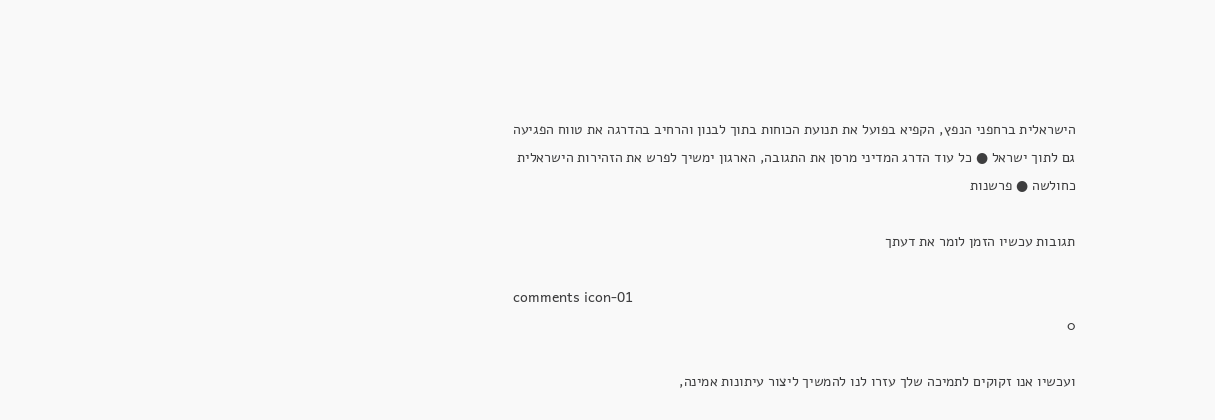הישראלית ברחפני הנפץ, הקפיא בפועל את תנועת הכוחות בתוך לבנון והרחיב בהדרגה את טווח הפגיעה גם לתוך ישראל ● כל עוד הדרג המדיני מרסן את התגובה, הארגון ימשיך לפרש את הזהירות הישראלית כחולשה ● פרשנות

תגובות עכשיו הזמן לומר את דעתך

comments icon-01
0

ועכשיו אנו זקוקים לתמיכה שלך עזרו לנו להמשיך ליצור עיתונות אמינה,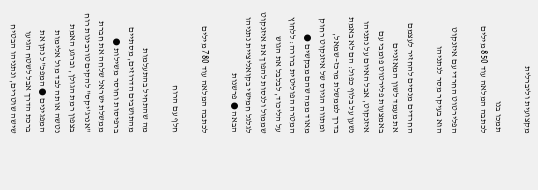מקצועית וליברלית

תמכו בנו
לכתבה המלאה עוד 850 מילים

הפלירטוט החרדי עם איזנקוט הוא בעיקר מסר לנתניהו

החרדים מנסים להחזיר לעצמם את מעמד לשון המאזניים באמצעות פלירטוט פומבי עם איזנקוט, אבל האיום על נתניהו נשען על בלוף כפול: הם לא באמת בדרך לממשלת מרכז–שמאל, ומתווה הגיוס של איזנקוט רחוק מאוד ממה שהם מבקשים ● המטרה הפוליטית ברורה: ללחוץ על הליכוד, לבלבל את הגוש שממול ולנסות להפוך את איזנקוט לגלגל חמישי בקואליציית נתניהו הבאה ● פרשנות

לכתבה המלאה עוד 780 מילים

חלף עם הרוח

מה שהתחיל בהתעלמות מהתושבים הדרוזים, מסתיים ברפיסות וחוסר משילות ● ממשלת ישראל שלחה את חברת "אנרג'יקס" להקים טורבינות רוח בצפון רמת הגולן, וברגע האמת נטשה אותה לבד מול אלימות המפגינים ● המפכ"ל נתן את ברכת הדרך אבל לשטח הגיעו שישה שוטרים, ונתניהו הבטיח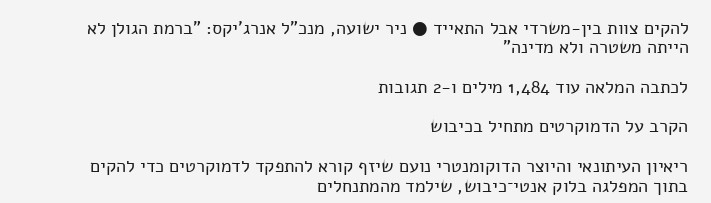להקים צוות בין-משרדי אבל התאייד ● ניר ישועה, מנכ"ל אנרג'יקס: "ברמת הגולן לא הייתה משטרה ולא מדינה"

לכתבה המלאה עוד 1,484 מילים ו-2 תגובות

הקרב על הדמוקרטים מתחיל בכיבוש

ריאיון העיתונאי והיוצר הדוקומנטרי נועם שיזף קורא להתפקד לדמוקרטים כדי להקים בתוך המפלגה בלוק אנטי־כיבוש, שילמד מהמתנחלים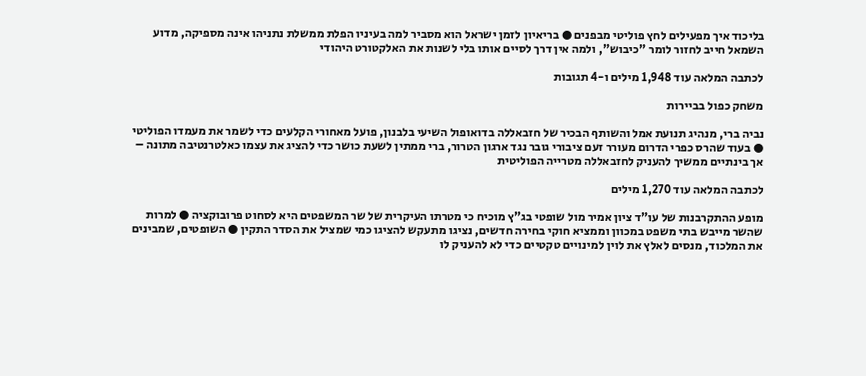בליכוד איך מפעילים לחץ פוליטי מבפנים ● בריאיון לזמן ישראל הוא מסביר למה בעיניו הפלת ממשלת נתניהו אינה מספיקה, מדוע השמאל חייב לחזור לומר "כיבוש", ולמה אין דרך לסיים אותו בלי לשנות את האלקטורט היהודי

לכתבה המלאה עוד 1,948 מילים ו-4 תגובות

משחק כפול בביירות

נביה ברי, מנהיג תנועת אמל והשותף הבכיר של חזבאללה בדואופול השיעי בלבנון, פועל מאחורי הקלעים כדי לשמר את מעמדו הפוליטי ● בעוד שהרס כפרי הדרום מעורר זעם ציבורי גובר נגד ארגון הטרור, ברי ממתין לשעת כושר כדי להציג את עצמו כאלטרנטיבה מתונה – אך בינתיים ממשיך להעניק לחזבאללה מטרייה הפוליטית

לכתבה המלאה עוד 1,270 מילים

מופע ההתקרבנות של עו"ד ציון אמיר מול שופטי בג"ץ מוכיח כי מטרתו העיקרית של שר המשפטים היא לסחוט פרובוקציה ● למרות שהשר מייבש בתי משפט במכוון וממציא חוקי בחירה חדשים, נציגו מתעקש להציגו כמי שמציל את הסדר התקין ● השופטים, שמבינים את המלכוד, מנסים לאלץ את לוין למינויים טקטיים כדי לא להעניק לו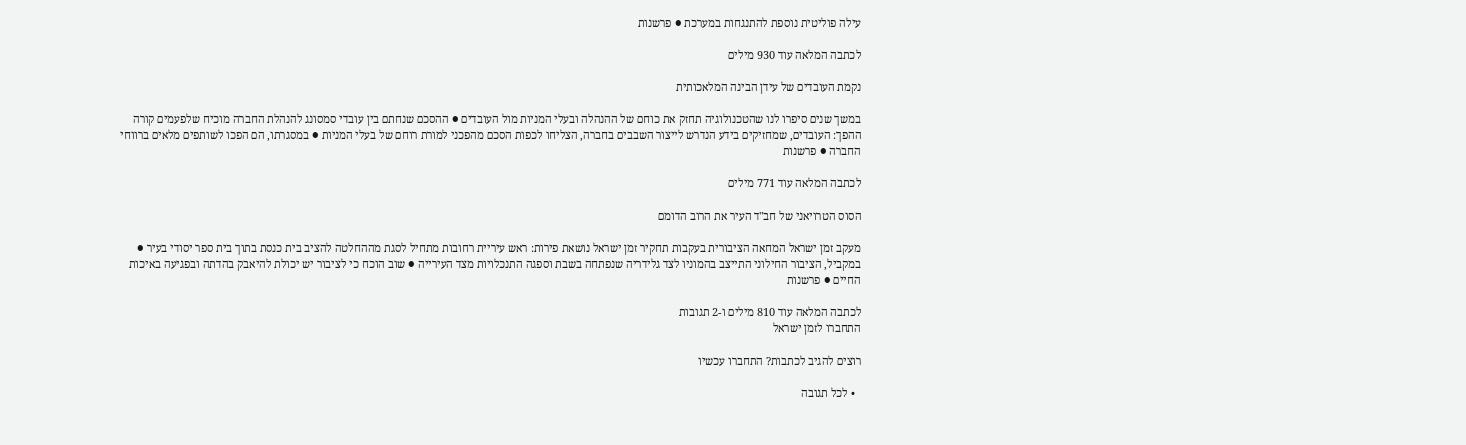עילה פוליטית נוספת להתנגחות במערכת ● פרשנות

לכתבה המלאה עוד 930 מילים

נקמת העובדים של עידן הבינה המלאכותית

במשך שנים סיפרו לנו שהטכנולוגיה תחזק את כוחם של ההנהלה ובעלי המניות מול העובדים ● ההסכם שנחתם בין עובדי סמסונג להנהלת החברה מוכיח שלפעמים קורה ההפך: העובדים, שמחזיקים בידע הנדרש לייצור השבבים בחברה, הצליחו לכפות הסכם מהפכני למורת רוחם של בעלי המניות ● במסגרתו, הם הפכו לשותפים מלאים ברווחי החברה ● פרשנות

לכתבה המלאה עוד 771 מילים

הסוס הטרויאני של חב"ד העיר את הרוב הדומם

מעקב זמן ישראל המחאה הציבורית בעקבות תחקיר זמן ישראל נושאת פירות: ראש עיריית רחובות מתחיל לסגת מההחלטה להציב בית כנסת בתוך בית ספר יסודי בעיר ● במקביל, הציבור החילוני התייצב בהמוניו לצד גלידריה שנפתחה בשבת וספגה התנכלויות מצד העירייה ● שוב הוכח כי לציבור יש יכולת להיאבק בהדתה ובפגיעה באיכות החיים ● פרשנות

לכתבה המלאה עוד 810 מילים ו-2 תגובות
התחברו לזמן ישראל

רוצים להגיב לכתבות? התחברו עכשיו

  • לכל תגובה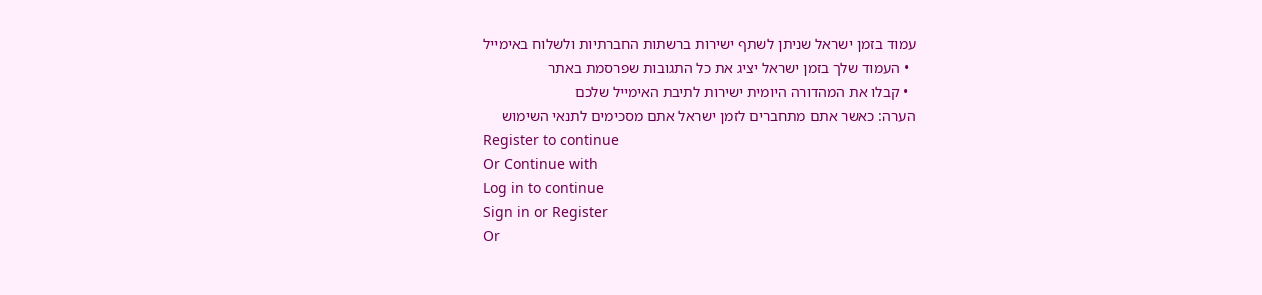עמוד בזמן ישראל שניתן לשתף ישירות ברשתות החברתיות ולשלוח באימייל
  • העמוד שלך בזמן ישראל יציג את כל התגובות שפרסמת באתר
  • קבלו את המהדורה היומית ישירות לתיבת האימייל שלכם
הערה: כאשר אתם מתחברים לזמן ישראל אתם מסכימים לתנאי השימוש
Register to continue
Or Continue with
Log in to continue
Sign in or Register
Or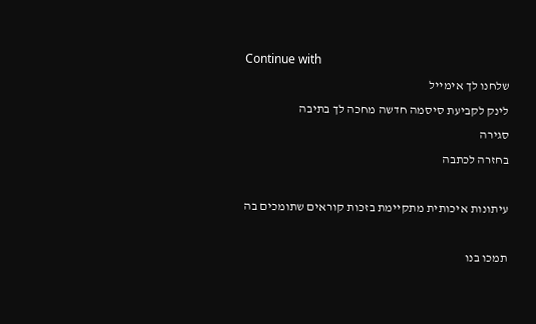Continue with
שלחנו לך אימייל
לינק לקביעת סיסמה חדשה מחכה לך בתיבה
סגירה
בחזרה לכתבה

עיתונות איכותית מתקיימת בזכות קוראים שתומכים בה

תמכו בנו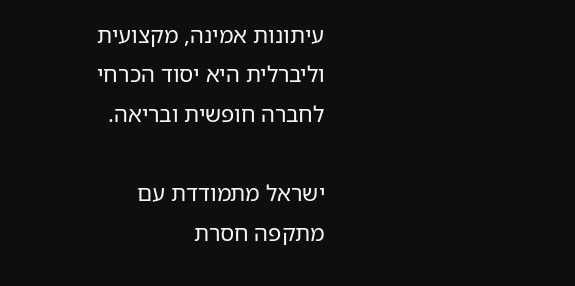עיתונות אמינה, מקצועית וליברלית היא יסוד הכרחי לחברה חופשית ובריאה.

ישראל מתמודדת עם מתקפה חסרת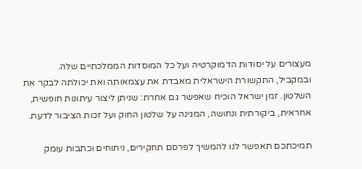מעצורים על יסודות הדמוקרטיה ועל כל המוסדות הממלכתיים שלה. ובמקביל, התקשורת הישראלית מאבדת את עצמאותה ואת יכולתה לבקר את השלטון. זמן ישראל הוכיח שאפשר גם אחרת: שניתן ליצור עיתונות חופשית, אחראית, ביקורתית ונחושה, המגינה על שלטון החוק ועל זכות הציבור לדעת.

תמיכתכם תאפשר לנו להמשיך לפרסם תחקירים, ניתוחים וכתבות עומק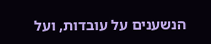הנשענים על עובדות, ועל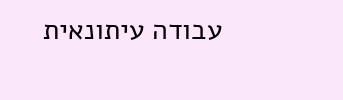עבודה עיתונאית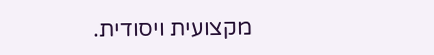מקצועית ויסודית.